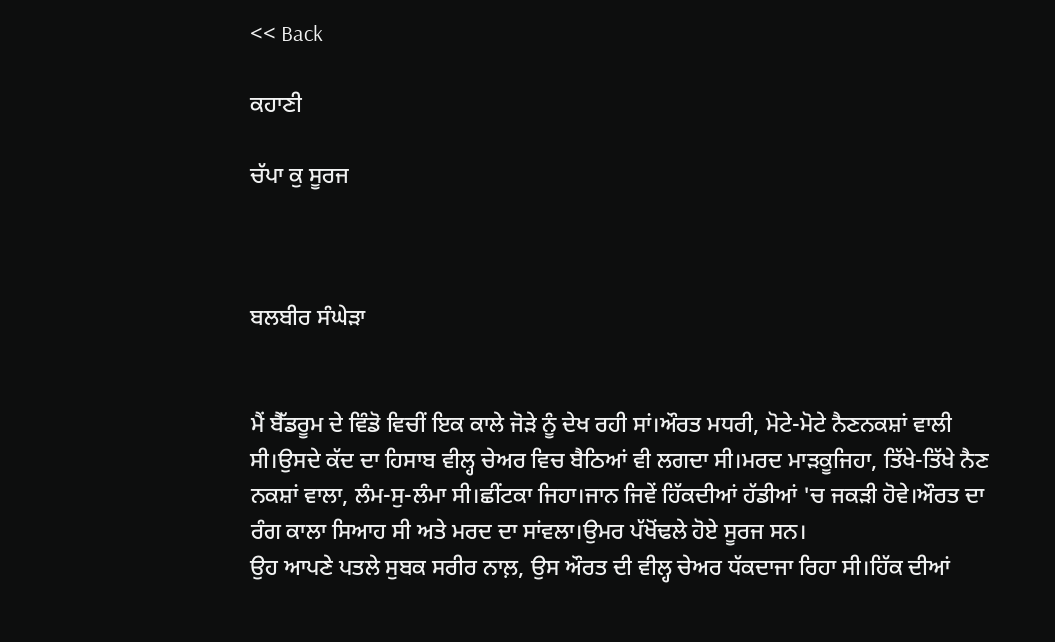<< Back

ਕਹਾਣੀ

ਚੱਪਾ ਕੁ ਸੂਰਜ



ਬਲਬੀਰ ਸੰਘੇੜਾ


ਮੈਂ ਬੈੱਡਰੂਮ ਦੇ ਵਿੰਡੋ ਵਿਚੀਂ ਇਕ ਕਾਲੇ ਜੋੜੇ ਨੂੰ ਦੇਖ ਰਹੀ ਸਾਂ।ਔਰਤ ਮਧਰੀ, ਮੋਟੇ-ਮੋਟੇ ਨੈਣਨਕਸ਼ਾਂ ਵਾਲੀ ਸੀ।ਉਸਦੇ ਕੱਦ ਦਾ ਹਿਸਾਬ ਵੀਲ੍ਹ ਚੇਅਰ ਵਿਚ ਬੈਠਿਆਂ ਵੀ ਲਗਦਾ ਸੀ।ਮਰਦ ਮਾੜਕੂਜਿਹਾ, ਤਿੱਖੇ-ਤਿੱਖੇ ਨੈਣ ਨਕਸ਼ਾਂ ਵਾਲਾ, ਲੰਮ-ਸੁ-ਲੰਮਾ ਸੀ।ਛੀਂਟਕਾ ਜਿਹਾ।ਜਾਨ ਜਿਵੇਂ ਹਿੱਕਦੀਆਂ ਹੱਡੀਆਂ 'ਚ ਜਕੜੀ ਹੋਵੇ।ਔਰਤ ਦਾ ਰੰਗ ਕਾਲਾ ਸਿਆਹ ਸੀ ਅਤੇ ਮਰਦ ਦਾ ਸਾਂਵਲਾ।ਉਮਰ ਪੱਖੋਂਢਲੇ ਹੋਏ ਸੂਰਜ ਸਨ।
ਉਹ ਆਪਣੇ ਪਤਲੇ ਸੁਬਕ ਸਰੀਰ ਨਾਲ਼, ਉਸ ਔਰਤ ਦੀ ਵੀਲ੍ਹ ਚੇਅਰ ਧੱਕਦਾਜਾ ਰਿਹਾ ਸੀ।ਹਿੱਕ ਦੀਆਂ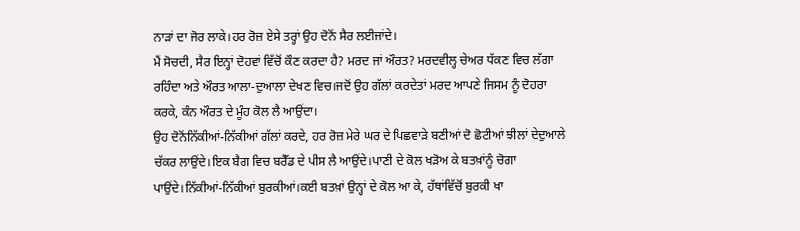ਨਾੜਾਂ ਦਾ ਜੋਰ ਲਾਕੇ।ਹਰ ਰੋਜ਼ ਏਸੇ ਤਰ੍ਹਾਂ ਉਹ ਦੋਨੋਂ ਸੈਰ ਲਈਜਾਂਦੇ।
ਮੈਂ ਸੋਚਦੀ, ਸੈਰ ਇਨ੍ਹਾਂ ਦੋਹਵਾਂ ਵਿੱਚੋਂ ਕੌਣ ਕਰਦਾ ਹੈ? ਮਰਦ ਜਾਂ ਔਰਤ? ਮਰਦਵੀਲ੍ਹ ਚੇਅਰ ਧੱਕਣ ਵਿਚ ਲੱਗਾ ਰਹਿੰਦਾ ਅਤੇ ਔਰਤ ਆਲਾ-ਦੁਆਲਾ ਦੇਖਣ ਵਿਚ।ਜਦੋਂ ਉਹ ਗੱਲਾਂ ਕਰਦੇਤਾਂ ਮਰਦ ਆਪਣੇ ਜਿਸਮ ਨੂੰ ਦੋਹਰਾ ਕਰਕੇ, ਕੰਨ ਔਰਤ ਦੇ ਮੂੰਹ ਕੋਲ ਲੈ ਆਉਂਦਾ।
ਉਹ ਦੋਨੋਂਨਿੱਕੀਆਂ-ਨਿੱਕੀਆਂ ਗੱਲਾਂ ਕਰਦੇ, ਹਰ ਰੋਜ਼ ਮੇਰੇ ਘਰ ਦੇ ਪਿਛਵਾੜੇ ਬਣੀਆਂ ਦੋ ਛੋਟੀਆਂ ਝੀਲਾਂ ਦੇਦੁਆਲੇ ਚੱਕਰ ਲਾਉਂਦੇ।ਇਕ ਬੈਗ ਵਿਚ ਬਰੈੱਡ ਦੇ ਪੀਸ ਲੈ ਆਉਂਦੇ।ਪਾਣੀ ਦੇ ਕੋਲ ਖੜੋਅ ਕੇ ਬਤਖ਼ਾਂਨੂੰ ਚੋਗਾ ਪਾਉਂਦੇ।ਨਿੱਕੀਆਂ-ਨਿੱਕੀਆਂ ਬੁਰਕੀਆਂ।ਕਈ ਬਤਖ਼ਾਂ ਉਨ੍ਹਾਂ ਦੇ ਕੋਲ ਆ ਕੇ, ਹੱਥਾਂਵਿੱਚੋਂ ਬੁਰਕੀ ਖਾ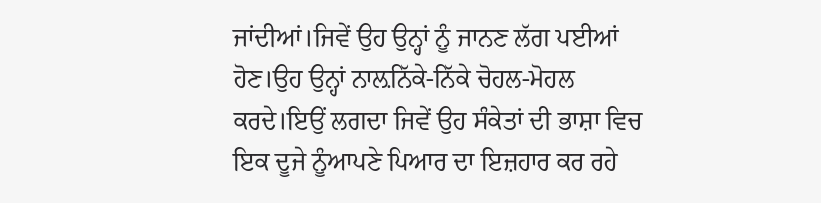ਜਾਂਦੀਆਂ।ਜਿਵੇਂ ਉਹ ਉਨ੍ਹਾਂ ਨੂੰ ਜਾਨਣ ਲੱਗ ਪਈਆਂ ਹੋਣ।ਉਹ ਉਨ੍ਹਾਂ ਨਾਲ਼ਨਿੱਕੇ-ਨਿੱਕੇ ਚੋਹਲ-ਮੋਹਲ ਕਰਦੇ।ਇਉਂ ਲਗਦਾ ਜਿਵੇਂ ਉਹ ਸੰਕੇਤਾਂ ਦੀ ਭਾਸ਼ਾ ਵਿਚ ਇਕ ਦੂਜੇ ਨੂੰਆਪਣੇ ਪਿਆਰ ਦਾ ਇਜ਼ਹਾਰ ਕਰ ਰਹੇ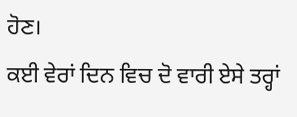ਹੋਣ।
ਕਈ ਵੇਰਾਂ ਦਿਨ ਵਿਚ ਦੋ ਵਾਰੀ ਏਸੇ ਤਰ੍ਹਾਂ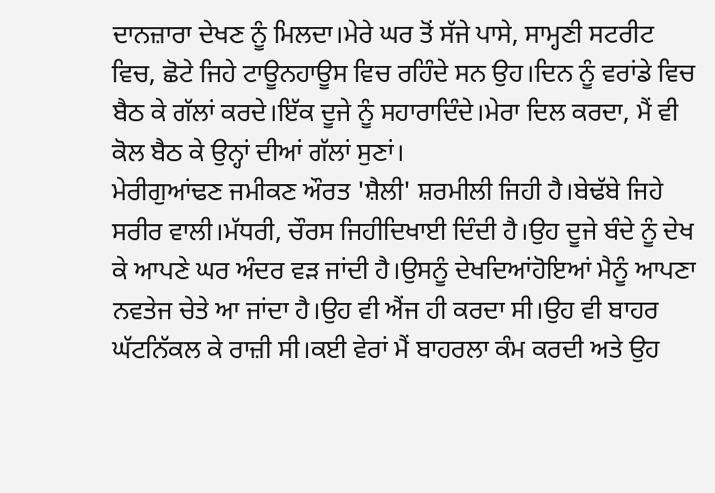ਦਾਨਜ਼ਾਰਾ ਦੇਖਣ ਨੂੰ ਮਿਲਦਾ।ਮੇਰੇ ਘਰ ਤੋਂ ਸੱਜੇ ਪਾਸੇ, ਸਾਮ੍ਹਣੀ ਸਟਰੀਟ ਵਿਚ, ਛੋਟੇ ਜਿਹੇ ਟਾਊਨਹਾਊਸ ਵਿਚ ਰਹਿੰਦੇ ਸਨ ਉਹ।ਦਿਨ ਨੂੰ ਵਰਾਂਡੇ ਵਿਚ ਬੈਠ ਕੇ ਗੱਲਾਂ ਕਰਦੇ।ਇੱਕ ਦੂਜੇ ਨੂੰ ਸਹਾਰਾਦਿੰਦੇ।ਮੇਰਾ ਦਿਲ ਕਰਦਾ, ਮੈਂ ਵੀ ਕੋਲ ਬੈਠ ਕੇ ਉਨ੍ਹਾਂ ਦੀਆਂ ਗੱਲਾਂ ਸੁਣਾਂ।
ਮੇਰੀਗੁਆਂਢਣ ਜਮੀਕਣ ਔਰਤ 'ਸ਼ੈਲੀ' ਸ਼ਰਮੀਲੀ ਜਿਹੀ ਹੈ।ਬੇਢੱਬੇ ਜਿਹੇ ਸਰੀਰ ਵਾਲੀ।ਮੱਧਰੀ, ਚੌਰਸ ਜਿਹੀਦਿਖਾਈ ਦਿੰਦੀ ਹੈ।ਉਹ ਦੂਜੇ ਬੰਦੇ ਨੂੰ ਦੇਖ ਕੇ ਆਪਣੇ ਘਰ ਅੰਦਰ ਵੜ ਜਾਂਦੀ ਹੈ।ਉਸਨੂੰ ਦੇਖਦਿਆਂਹੋਇਆਂ ਮੈਨੂੰ ਆਪਣਾ ਨਵਤੇਜ ਚੇਤੇ ਆ ਜਾਂਦਾ ਹੈ।ਉਹ ਵੀ ਐਂਜ ਹੀ ਕਰਦਾ ਸੀ।ਉਹ ਵੀ ਬਾਹਰ ਘੱਟਨਿੱਕਲ ਕੇ ਰਾਜ਼ੀ ਸੀ।ਕਈ ਵੇਰਾਂ ਮੈਂ ਬਾਹਰਲਾ ਕੰਮ ਕਰਦੀ ਅਤੇ ਉਹ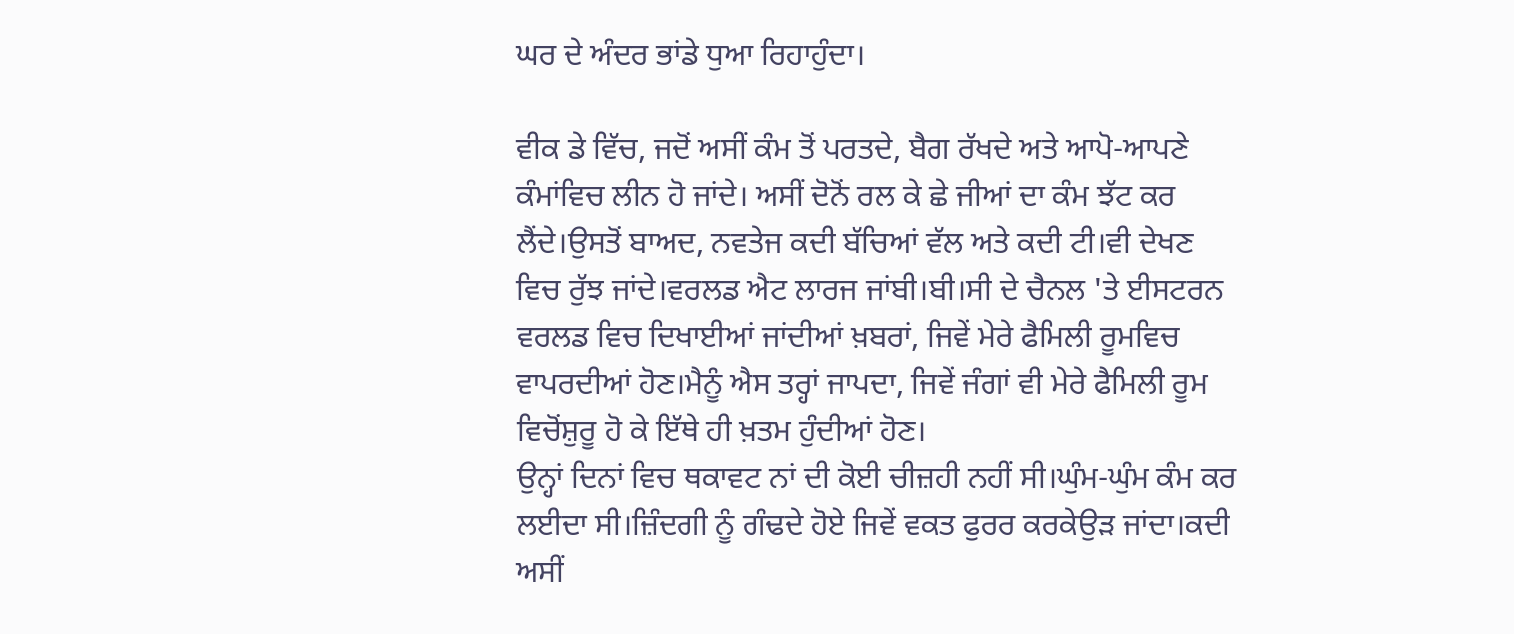ਘਰ ਦੇ ਅੰਦਰ ਭਾਂਡੇ ਧੁਆ ਰਿਹਾਹੁੰਦਾ।

ਵੀਕ ਡੇ ਵਿੱਚ, ਜਦੋਂ ਅਸੀਂ ਕੰਮ ਤੋਂ ਪਰਤਦੇ, ਬੈਗ ਰੱਖਦੇ ਅਤੇ ਆਪੋ-ਆਪਣੇ ਕੰਮਾਂਵਿਚ ਲੀਨ ਹੋ ਜਾਂਦੇ। ਅਸੀਂ ਦੋਨੋਂ ਰਲ ਕੇ ਛੇ ਜੀਆਂ ਦਾ ਕੰਮ ਝੱਟ ਕਰ ਲੈਂਦੇ।ਉਸਤੋਂ ਬਾਅਦ, ਨਵਤੇਜ ਕਦੀ ਬੱਚਿਆਂ ਵੱਲ ਅਤੇ ਕਦੀ ਟੀ।ਵੀ ਦੇਖਣ ਵਿਚ ਰੁੱਝ ਜਾਂਦੇ।ਵਰਲਡ ਐਟ ਲਾਰਜ ਜਾਂਬੀ।ਬੀ।ਸੀ ਦੇ ਚੈਨਲ 'ਤੇ ਈਸਟਰਨ ਵਰਲਡ ਵਿਚ ਦਿਖਾਈਆਂ ਜਾਂਦੀਆਂ ਖ਼ਬਰਾਂ, ਜਿਵੇਂ ਮੇਰੇ ਫੈਮਿਲੀ ਰੂਮਵਿਚ ਵਾਪਰਦੀਆਂ ਹੋਣ।ਮੈਨੂੰ ਐਸ ਤਰ੍ਹਾਂ ਜਾਪਦਾ, ਜਿਵੇਂ ਜੰਗਾਂ ਵੀ ਮੇਰੇ ਫੈਮਿਲੀ ਰੂਮ ਵਿਚੋਂਸ਼ੁਰੂ ਹੋ ਕੇ ਇੱਥੇ ਹੀ ਖ਼ਤਮ ਹੁੰਦੀਆਂ ਹੋਣ।
ਉਨ੍ਹਾਂ ਦਿਨਾਂ ਵਿਚ ਥਕਾਵਟ ਨਾਂ ਦੀ ਕੋਈ ਚੀਜ਼ਹੀ ਨਹੀਂ ਸੀ।ਘੁੰਮ-ਘੁੰਮ ਕੰਮ ਕਰ ਲਈਦਾ ਸੀ।ਜ਼ਿੰਦਗੀ ਨੂੰ ਗੰਢਦੇ ਹੋਏ ਜਿਵੇਂ ਵਕਤ ਫੁਰਰ ਕਰਕੇਉੜ ਜਾਂਦਾ।ਕਦੀ ਅਸੀਂ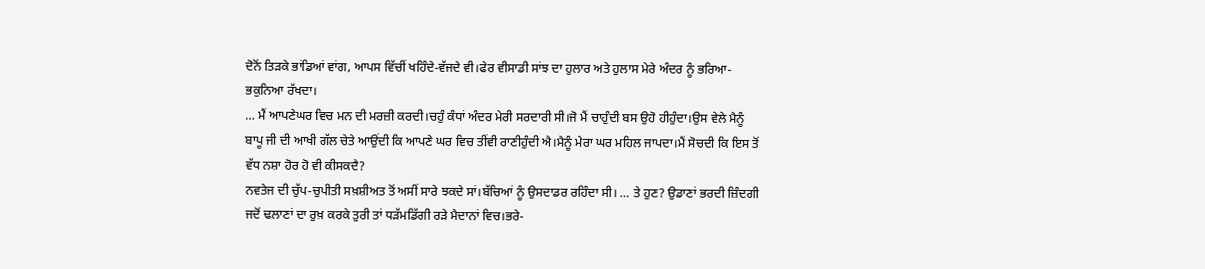ਦੋਨੋਂ ਤਿੜਕੇ ਭਾਂਡਿਆਂ ਵਾਂਗ, ਆਪਸ ਵਿੱਚੀਂ ਖਹਿੰਦੇ-ਵੱਜਦੇ ਵੀ।ਫੇਰ ਵੀਸਾਡੀ ਸਾਂਝ ਦਾ ਹੁਲਾਰ ਅਤੇ ਹੁਲਾਸ ਮੇਰੇ ਅੰਦਰ ਨੂੰ ਭਰਿਆ-ਭਕੁਨਿਆ ਰੱਖਦਾ।
… ਮੈਂ ਆਪਣੇਘਰ ਵਿਚ ਮਨ ਦੀ ਮਰਜ਼ੀ ਕਰਦੀ।ਚਹੁੰ ਕੰਧਾਂ ਅੰਦਰ ਮੇਰੀ ਸਰਦਾਰੀ ਸੀ।ਜੋ ਮੈਂ ਚਾਹੁੰਦੀ ਬਸ ਉਹੋ ਹੀਹੁੰਦਾ।ਉਸ ਵੇਲੇ ਮੈਨੂੰ ਬਾਪੂ ਜੀ ਦੀ ਆਖੀ ਗੱਲ ਚੇਤੇ ਆਉਂਦੀ ਕਿ ਆਪਣੇ ਘਰ ਵਿਚ ਤੀਂਵੀ ਰਾਣੀਹੁੰਦੀ ਐ।ਮੈਨੂੰ ਮੇਰਾ ਘਰ ਮਹਿਲ ਜਾਪਦਾ।ਮੈਂ ਸੋਚਦੀ ਕਿ ਇਸ ਤੋਂ ਵੱਧ ਨਸ਼ਾ ਹੋਰ ਹੋ ਵੀ ਕੀਸਕਦੈ?
ਨਵਤੇਜ ਦੀ ਚੁੱਪ-ਚੁਪੀਤੀ ਸਖ਼ਸ਼ੀਅਤ ਤੋਂ ਅਸੀਂ ਸਾਰੇ ਝਕਦੇ ਸਾਂ।ਬੱਚਿਆਂ ਨੂੰ ਉਸਦਾਡਰ ਰਹਿੰਦਾ ਸੀ। … ਤੇ ਹੁਣ? ਉਡਾਣਾਂ ਭਰਦੀ ਜ਼ਿੰਦਗੀ ਜਦੋਂ ਢਲਾਣਾਂ ਦਾ ਰੁਖ਼ ਕਰਕੇ ਤੁਰੀ ਤਾਂ ਧੜੱਮਡਿੱਗੀ ਰੜੇ ਮੈਦਾਨਾਂ ਵਿਚ।ਭਰੇ-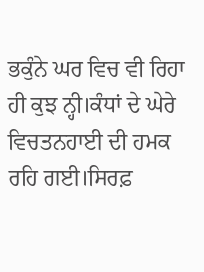ਭਕੁੰਨੇ ਘਰ ਵਿਚ ਵੀ ਰਿਹਾ ਹੀ ਕੁਝ ਨ੍ਹੀ।ਕੰਧਾਂ ਦੇ ਘੇਰੇ ਵਿਚਤਨਹਾਈ ਦੀ ਹਮਕ ਰਹਿ ਗਈ।ਸਿਰਫ਼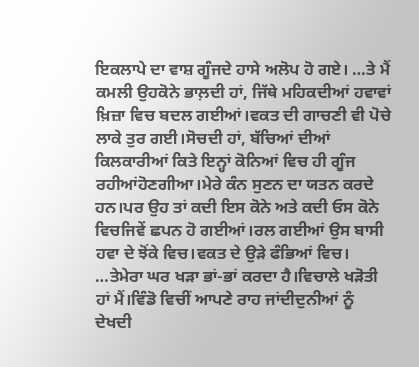ਇਕਲਾਪੇ ਦਾ ਵਾਸ਼ ਗੂੰਜਦੇ ਹਾਸੇ ਅਲੋਪ ਹੋ ਗਏ। …ਤੇ ਮੈਂ ਕਮਲੀ ਉਹਕੋਨੇ ਭਾਲ਼ਦੀ ਹਾਂ, ਜਿੱਥੇ ਮਹਿਕਦੀਆਂ ਹਵਾਵਾਂ ਖ਼ਿਜ਼ਾ ਵਿਚ ਬਦਲ ਗਈਆਂ।ਵਕਤ ਦੀ ਗਾਚਣੀ ਵੀ ਪੋਚੇ ਲਾਕੇ ਤੁਰ ਗਈ।ਸੋਚਦੀ ਹਾਂ, ਬੱਚਿਆਂ ਦੀਆਂ ਕਿਲਕਾਰੀਆਂ ਕਿਤੇ ਇਨ੍ਹਾਂ ਕੋਨਿਆਂ ਵਿਚ ਹੀ ਗੂੰਜ ਰਹੀਆਂਹੋਣਗੀਆ।ਮੇਰੇ ਕੰਨ ਸੁਣਨ ਦਾ ਯਤਨ ਕਰਦੇ ਹਨ।ਪਰ ਉਹ ਤਾਂ ਕਦੀ ਇਸ ਕੋਨੇ ਅਤੇ ਕਦੀ ਓਸ ਕੋਨੇ ਵਿਚਜਿਵੇਂ ਛਪਨ ਹੋ ਗਈਆਂ।ਰਲ ਗਈਆਂ ਉਸ ਬਾਸੀ ਹਵਾ ਦੇ ਝੋਂਕੇ ਵਿਚ।ਵਕਤ ਦੇ ਉੜੇ ਫੰਭਿਆਂ ਵਿਚ। …ਤੇਮੇਰਾ ਘਰ ਖੜਾ ਭਾਂ-ਭਾਂ ਕਰਦਾ ਹੈ।ਵਿਚਾਲੇ ਖੜੋਤੀ ਹਾਂ ਮੈਂ।ਵਿੰਡੋ ਵਿਚੀਂ ਆਪਣੇ ਰਾਹ ਜਾਂਦੀਦੁਨੀਆਂ ਨੂੰ ਦੇਖਦੀ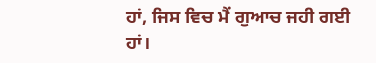ਹਾਂ, ਜਿਸ ਵਿਚ ਮੈਂ ਗੁਆਚ ਜਹੀ ਗਈ ਹਾਂ।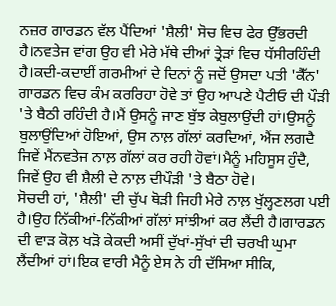ਨਜ਼ਰ ਗਾਰਡਨ ਵੱਲ ਪੈਂਦਿਆਂ 'ਸ਼ੈਲੀ' ਸੋਚ ਵਿਚ ਫੇਰ ਉੱਭਰਦੀ ਹੈ।ਨਵਤੇਜ ਵਾਂਗ ਉਹ ਵੀ ਮੇਰੇ ਮੱਥੇ ਦੀਆਂ ਤ੍ਰੇੜਾਂ ਵਿਚ ਧੱਸੀਰਹਿੰਦੀ ਹੈ।ਕਦੀ-ਕਦਾਈਂ ਗਰਮੀਆਂ ਦੇ ਦਿਨਾਂ ਨੂੰ ਜਦੋਂ ਉਸਦਾ ਪਤੀ 'ਕੈੱਨ' ਗਾਰਡਨ ਵਿਚ ਕੰਮ ਕਰਰਿਹਾ ਹੋਵੇ ਤਾਂ ਉਹ ਆਪਣੇ ਪੈਟੀਓ ਦੀ ਪੌੜੀ 'ਤੇ ਬੈਠੀ ਰਹਿੰਦੀ ਹੈ।ਮੈਂ ਉਸਨੂੰ ਜਾਣ ਬੁੱਝ ਕੇਬੁਲਾਉਂਦੀ ਹਾਂ।ਉਸਨੂੰ ਬੁਲਾਉਂਦਿਆਂ ਹੋਇਆਂ, ਉਸ ਨਾਲ਼ ਗੱਲਾਂ ਕਰਦਿਆਂ, ਐਂਜ ਲਗਦੈ ਜਿਵੇਂ ਮੈਂਨਵਤੇਜ ਨਾਲ਼ ਗੱਲਾਂ ਕਰ ਰਹੀ ਹੋਵਾਂ।ਮੈਨੂੰ ਮਹਿਸੂਸ ਹੁੰਦੈ, ਜਿਵੇਂ ਉਹ ਵੀ ਸ਼ੈਲੀ ਦੇ ਨਾਲ਼ ਦੀਪੌੜੀ 'ਤੇ ਬੈਠਾ ਹੋਵੇ।
ਸੋਚਦੀ ਹਾਂ, 'ਸ਼ੈਲੀ' ਦੀ ਚੁੱਪ ਥੋੜੀ ਜਿਹੀ ਮੇਰੇ ਨਾਲ਼ ਖੁੱਲ੍ਹਣਲਗ ਪਈ ਹੈ।ਉਹ ਨਿੱਕੀਆਂ-ਨਿੱਕੀਆਂ ਗੱਲਾਂ ਸਾਂਝੀਆਂ ਕਰ ਲੈਂਦੀ ਹੈ।ਗਾਰਡਨ ਦੀ ਵਾੜ ਕੋਲ਼ ਖੜੋ ਕੇਕਦੀ ਅਸੀਂ ਦੁੱਖਾਂ-ਸੁੱਖਾਂ ਦੀ ਚਰਖੀ ਘੁਮਾ ਲੈਂਦੀਆਂ ਹਾਂ।ਇਕ ਵਾਰੀ ਮੈਨੂੰ ਏਸ ਨੇ ਹੀ ਦੱਸਿਆ ਸੀਕਿ,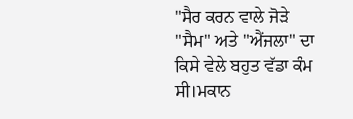"ਸੈਰ ਕਰਨ ਵਾਲੇ ਜੋੜੇ "ਸੈਮ" ਅਤੇ "ਐਂਜਲਾ" ਦਾ ਕਿਸੇ ਵੇਲੇ ਬਹੁਤ ਵੱਡਾ ਕੰਮ ਸੀ।ਮਕਾਨ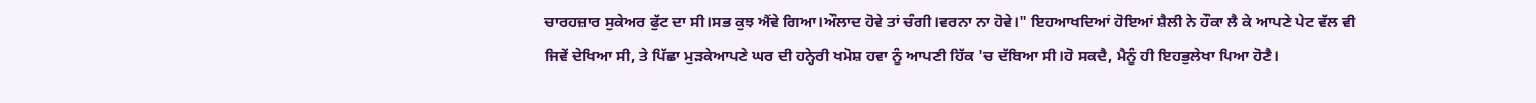ਚਾਰਹਜ਼ਾਰ ਸੁਕੇਅਰ ਫੁੱਟ ਦਾ ਸੀ।ਸਭ ਕੁਝ ਐਂਵੇ ਗਿਆ।ਔਲਾਦ ਹੋਵੇ ਤਾਂ ਚੰਗੀ।ਵਰਨਾ ਨਾ ਹੋਵੇ।" ਇਹਆਖਦਿਆਂ ਹੋਇਆਂ ਸ਼ੈਲੀ ਨੇ ਹੌਕਾ ਲੈ ਕੇ ਆਪਣੇ ਪੇਟ ਵੱਲ ਵੀ ਜਿਵੇਂ ਦੇਖਿਆ ਸੀ, ਤੇ ਪਿੱਛਾ ਮੁੜਕੇਆਪਣੇ ਘਰ ਦੀ ਹਨ੍ਹੇਰੀ ਖਮੋਸ਼ ਹਵਾ ਨੂੰ ਆਪਣੀ ਹਿੱਕ 'ਚ ਦੱਬਿਆ ਸੀ।ਹੋ ਸਕਦੈ, ਮੈਨੂੰ ਹੀ ਇਹਭੁਲੇਖਾ ਪਿਆ ਹੋਣੈ।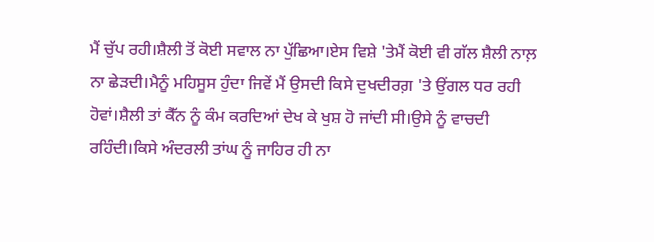ਮੈਂ ਚੁੱਪ ਰਹੀ।ਸ਼ੈਲੀ ਤੋਂ ਕੋਈ ਸਵਾਲ ਨਾ ਪੁੱਛਿਆ।ਏਸ ਵਿਸ਼ੇ 'ਤੇਮੈਂ ਕੋਈ ਵੀ ਗੱਲ ਸ਼ੈਲੀ ਨਾਲ਼ ਨਾ ਛੇੜਦੀ।ਮੈਨੂੰ ਮਹਿਸੂਸ ਹੁੰਦਾ ਜਿਵੇਂ ਮੈਂ ਉਸਦੀ ਕਿਸੇ ਦੁਖਦੀਰਗ਼ 'ਤੇ ਉਂਗਲ ਧਰ ਰਹੀ ਹੋਵਾਂ।ਸ਼ੈਲੀ ਤਾਂ ਕੈੱਨ ਨੂੰ ਕੰਮ ਕਰਦਿਆਂ ਦੇਖ ਕੇ ਖੁਸ਼ ਹੋ ਜਾਂਦੀ ਸੀ।ਉਸੇ ਨੂੰ ਵਾਚਦੀ ਰਹਿੰਦੀ।ਕਿਸੇ ਅੰਦਰਲੀ ਤਾਂਘ ਨੂੰ ਜਾਹਿਰ ਹੀ ਨਾ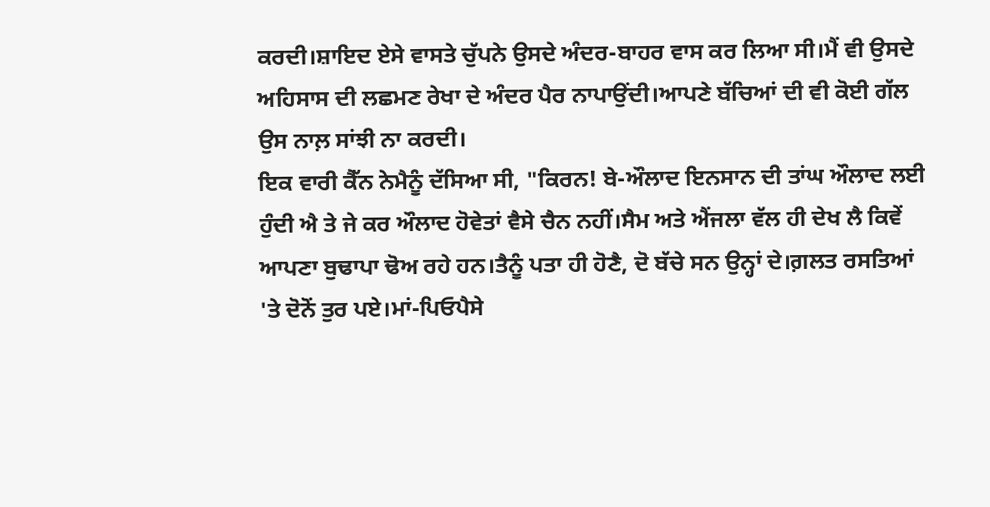ਕਰਦੀ।ਸ਼ਾਇਦ ਏਸੇ ਵਾਸਤੇ ਚੁੱਪਨੇ ਉਸਦੇ ਅੰਦਰ-ਬਾਹਰ ਵਾਸ ਕਰ ਲਿਆ ਸੀ।ਮੈਂ ਵੀ ਉਸਦੇ ਅਹਿਸਾਸ ਦੀ ਲਛਮਣ ਰੇਖਾ ਦੇ ਅੰਦਰ ਪੈਰ ਨਾਪਾਉਂਦੀ।ਆਪਣੇ ਬੱਚਿਆਂ ਦੀ ਵੀ ਕੋਈ ਗੱਲ ਉਸ ਨਾਲ਼ ਸਾਂਝੀ ਨਾ ਕਰਦੀ।
ਇਕ ਵਾਰੀ ਕੈੱਨ ਨੇਮੈਨੂੰ ਦੱਸਿਆ ਸੀ, "ਕਿਰਨ! ਬੇ-ਔਲਾਦ ਇਨਸਾਨ ਦੀ ਤਾਂਘ ਔਲਾਦ ਲਈ ਹੁੰਦੀ ਐ ਤੇ ਜੇ ਕਰ ਔਲਾਦ ਹੋਵੇਤਾਂ ਵੈਸੇ ਚੈਨ ਨਹੀਂ।ਸੈਮ ਅਤੇ ਐਂਜਲਾ ਵੱਲ ਹੀ ਦੇਖ ਲੈ ਕਿਵੇਂ ਆਪਣਾ ਬੁਢਾਪਾ ਢੋਅ ਰਹੇ ਹਨ।ਤੈਨੂੰ ਪਤਾ ਹੀ ਹੋਣੈ, ਦੋ ਬੱਚੇ ਸਨ ਉਨ੍ਹਾਂ ਦੇ।ਗ਼ਲਤ ਰਸਤਿਆਂ 'ਤੇ ਦੋਨੋਂ ਤੁਰ ਪਏ।ਮਾਂ-ਪਿਓਪੈਸੇ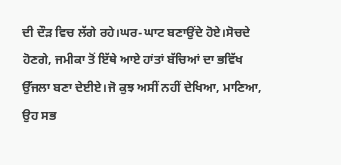ਦੀ ਦੌੜ ਵਿਚ ਲੱਗੇ ਰਹੇ।ਘਰ-ਘਾਟ ਬਣਾਉਂਦੇ ਹੋਏ।ਸੋਚਦੇ ਹੋਣਗੇ, ਜਮੀਕਾ ਤੋਂ ਇੱਥੇ ਆਏ ਹਾਂਤਾਂ ਬੱਚਿਆਂ ਦਾ ਭਵਿੱਖ ਉੱਜਲਾ ਬਣਾ ਦੇਈਏ।ਜੋ ਕੁਝ ਅਸੀਂ ਨਹੀਂ ਦੇਖਿਆ, ਮਾਣਿਆ, ਉਹ ਸਭ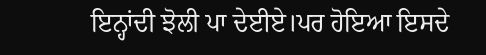ਇਨ੍ਹਾਂਦੀ ਝੋਲੀ ਪਾ ਦੇਈਏ।ਪਰ ਹੋਇਆ ਇਸਦੇ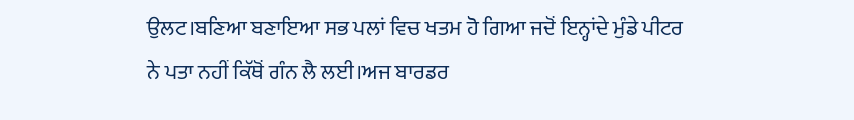ਉਲਟ।ਬਣਿਆ ਬਣਾਇਆ ਸਭ ਪਲਾਂ ਵਿਚ ਖਤਮ ਹੋ ਗਿਆ ਜਦੋਂ ਇਨ੍ਹਾਂਦੇ ਮੁੰਡੇ ਪੀਟਰ ਨੇ ਪਤਾ ਨਹੀਂ ਕਿੱਥੋਂ ਗੰਨ ਲੈ ਲਈ।ਅਜ ਬਾਰਡਰ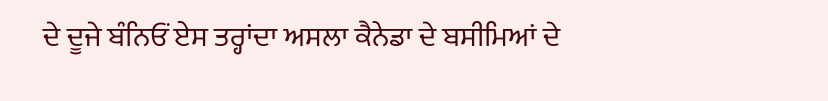ਦੇ ਦੂਜੇ ਬੰਨਿਓਂ ਏਸ ਤਰ੍ਹਾਂਦਾ ਅਸਲਾ ਕੈਨੇਡਾ ਦੇ ਬਸੀਮਿਆਂ ਦੇ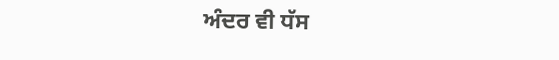ਅੰਦਰ ਵੀ ਧੱਸ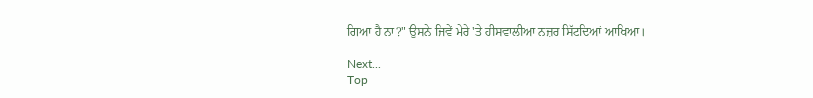ਗਿਆ ਹੈ ਨਾ?" ਉਸਨੇ ਜਿਵੇਂ ਮੇਰੇ 'ਤੇ ਹੀਸਵਾਲੀਆ ਨਜ਼ਰ ਸਿੱਟਦਿਆਂ ਆਖਿਆ।

Next...
Top